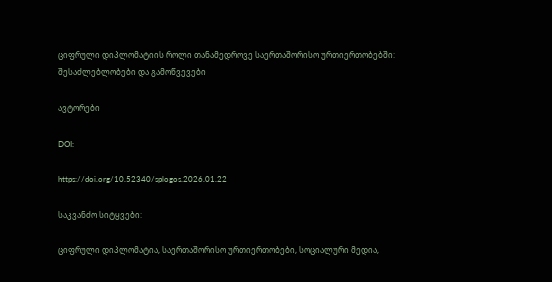ციფრული დიპლომატიის როლი თანამედროვე საერთაშორისო ურთიერთობებში: შესაძლებლობები და გამოწვევები

ავტორები

DOI:

https://doi.org/10.52340/splogos.2026.01.22

საკვანძო სიტყვები:

ციფრული დიპლომატია, საერთაშორისო ურთიერთობები, სოციალური მედია,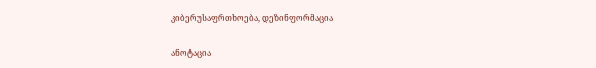კიბერუსაფრთხოება, დეზინფორმაცია

ანოტაცია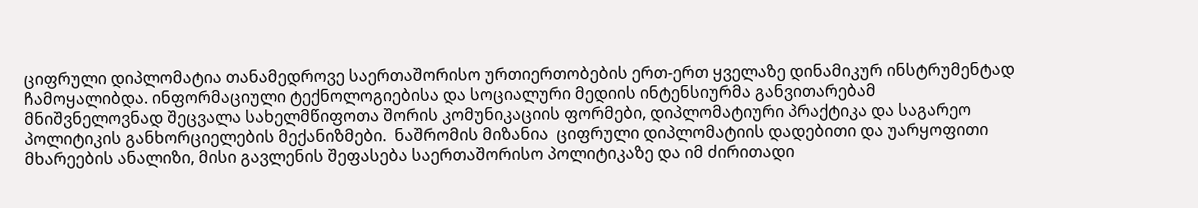ციფრული დიპლომატია თანამედროვე საერთაშორისო ურთიერთობების ერთ-ერთ ყველაზე დინამიკურ ინსტრუმენტად ჩამოყალიბდა. ინფორმაციული ტექნოლოგიებისა და სოციალური მედიის ინტენსიურმა განვითარებამ მნიშვნელოვნად შეცვალა სახელმწიფოთა შორის კომუნიკაციის ფორმები, დიპლომატიური პრაქტიკა და საგარეო პოლიტიკის განხორციელების მექანიზმები.  ნაშრომის მიზანია  ციფრული დიპლომატიის დადებითი და უარყოფითი მხარეების ანალიზი, მისი გავლენის შეფასება საერთაშორისო პოლიტიკაზე და იმ ძირითადი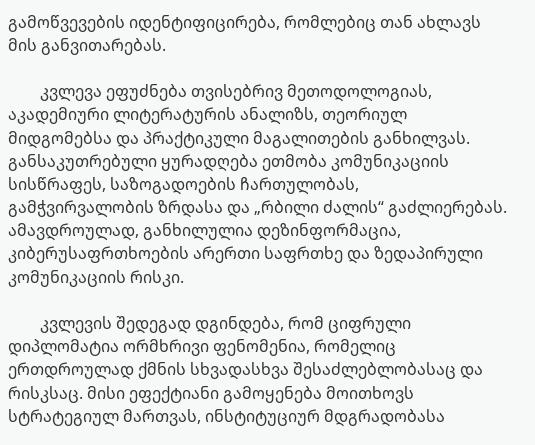გამოწვევების იდენტიფიცირება, რომლებიც თან ახლავს მის განვითარებას.

        კვლევა ეფუძნება თვისებრივ მეთოდოლოგიას, აკადემიური ლიტერატურის ანალიზს, თეორიულ მიდგომებსა და პრაქტიკული მაგალითების განხილვას. განსაკუთრებული ყურადღება ეთმობა კომუნიკაციის სისწრაფეს, საზოგადოების ჩართულობას, გამჭვირვალობის ზრდასა და „რბილი ძალის“ გაძლიერებას. ამავდროულად, განხილულია დეზინფორმაცია, კიბერუსაფრთხოების არერთი საფრთხე და ზედაპირული კომუნიკაციის რისკი.

        კვლევის შედეგად დგინდება, რომ ციფრული დიპლომატია ორმხრივი ფენომენია, რომელიც ერთდროულად ქმნის სხვადასხვა შესაძლებლობასაც და  რისკსაც. მისი ეფექტიანი გამოყენება მოითხოვს სტრატეგიულ მართვას, ინსტიტუციურ მდგრადობასა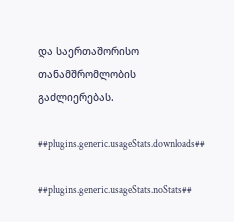და საერთაშორისო თანამშრომლობის გაძლიერებას.

##plugins.generic.usageStats.downloads##

##plugins.generic.usageStats.noStats##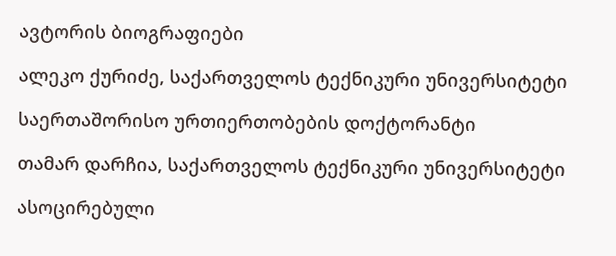ავტორის ბიოგრაფიები

ალეკო ქურიძე, საქართველოს ტექნიკური უნივერსიტეტი

საერთაშორისო ურთიერთობების დოქტორანტი

თამარ დარჩია, საქართველოს ტექნიკური უნივერსიტეტი

ასოცირებული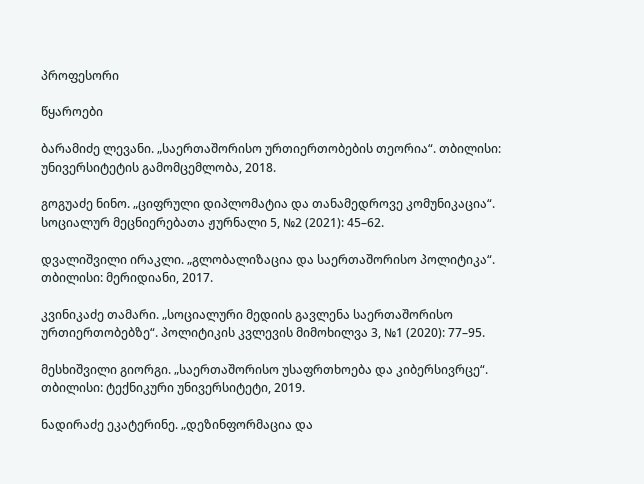პროფესორი

წყაროები

ბარამიძე ლევანი. „საერთაშორისო ურთიერთობების თეორია“. თბილისი: უნივერსიტეტის გამომცემლობა, 2018.

გოგუაძე ნინო. „ციფრული დიპლომატია და თანამედროვე კომუნიკაცია“. სოციალურ მეცნიერებათა ჟურნალი 5, №2 (2021): 45–62.

დვალიშვილი ირაკლი. „გლობალიზაცია და საერთაშორისო პოლიტიკა“. თბილისი: მერიდიანი, 2017.

კვინიკაძე თამარი. „სოციალური მედიის გავლენა საერთაშორისო ურთიერთობებზე“. პოლიტიკის კვლევის მიმოხილვა 3, №1 (2020): 77–95.

მესხიშვილი გიორგი. „საერთაშორისო უსაფრთხოება და კიბერსივრცე“. თბილისი: ტექნიკური უნივერსიტეტი, 2019.

ნადირაძე ეკატერინე. „დეზინფორმაცია და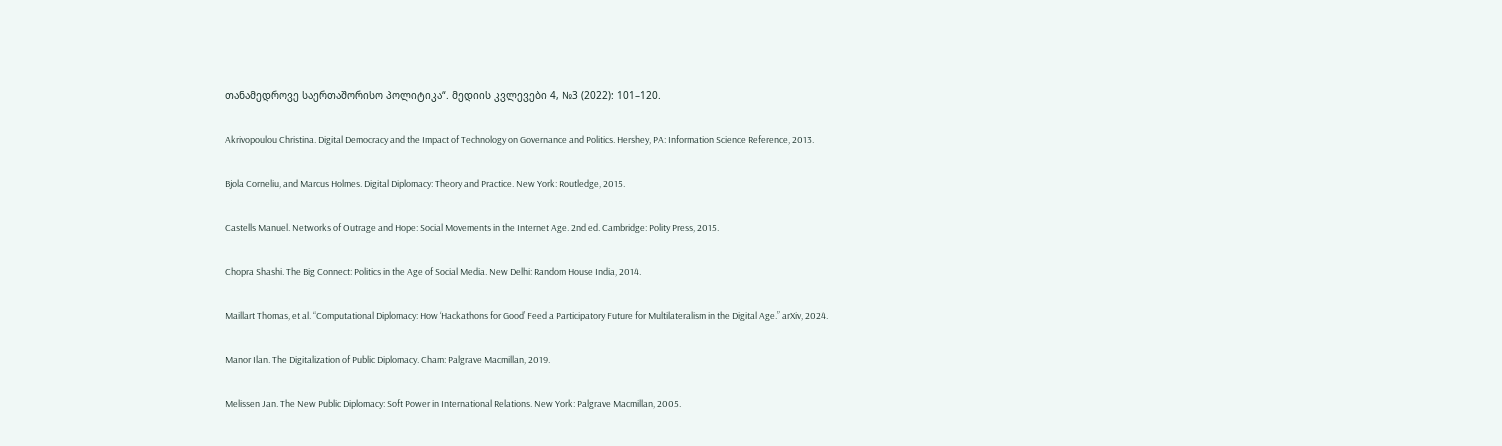თანამედროვე საერთაშორისო პოლიტიკა“. მედიის კვლევები 4, №3 (2022): 101–120.

Akrivopoulou Christina. Digital Democracy and the Impact of Technology on Governance and Politics. Hershey, PA: Information Science Reference, 2013.

Bjola Corneliu, and Marcus Holmes. Digital Diplomacy: Theory and Practice. New York: Routledge, 2015.

Castells Manuel. Networks of Outrage and Hope: Social Movements in the Internet Age. 2nd ed. Cambridge: Polity Press, 2015.

Chopra Shashi. The Big Connect: Politics in the Age of Social Media. New Delhi: Random House India, 2014.

Maillart Thomas, et al. “Computational Diplomacy: How ‘Hackathons for Good’ Feed a Participatory Future for Multilateralism in the Digital Age.” arXiv, 2024.

Manor Ilan. The Digitalization of Public Diplomacy. Cham: Palgrave Macmillan, 2019.

Melissen Jan. The New Public Diplomacy: Soft Power in International Relations. New York: Palgrave Macmillan, 2005.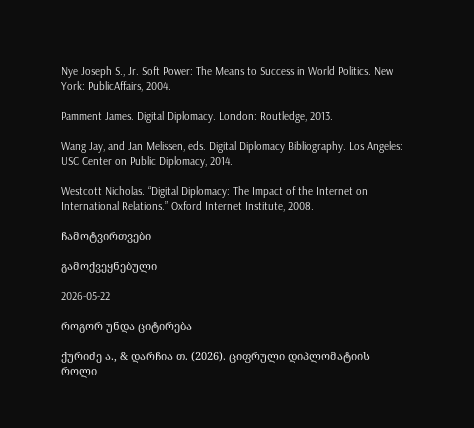Nye Joseph S., Jr. Soft Power: The Means to Success in World Politics. New York: PublicAffairs, 2004.

Pamment James. Digital Diplomacy. London: Routledge, 2013.

Wang Jay, and Jan Melissen, eds. Digital Diplomacy Bibliography. Los Angeles: USC Center on Public Diplomacy, 2014.

Westcott Nicholas. “Digital Diplomacy: The Impact of the Internet on International Relations.” Oxford Internet Institute, 2008.

ჩამოტვირთვები

გამოქვეყნებული

2026-05-22

როგორ უნდა ციტირება

ქურიძე ა., & დარჩია თ. (2026). ციფრული დიპლომატიის როლი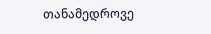თანამედროვე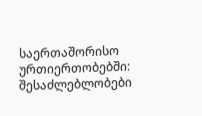საერთაშორისო ურთიერთობებში: შესაძლებლობები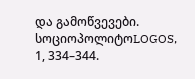და გამოწვევები. სოციოპოლიტოLOGOS, 1, 334–344.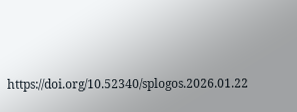https://doi.org/10.52340/splogos.2026.01.22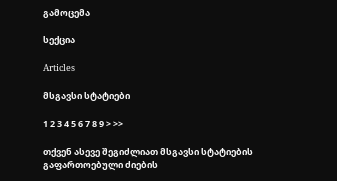გამოცემა

სექცია

Articles

მსგავსი სტატიები

1 2 3 4 5 6 7 8 9 > >>

თქვენ ასევე შეგიძლიათ მსგავსი სტატიების გაფართოებული ძიების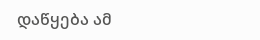დაწყება ამ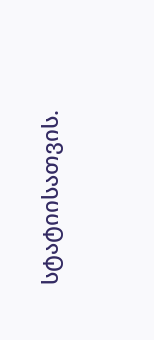სტატიისათვის.